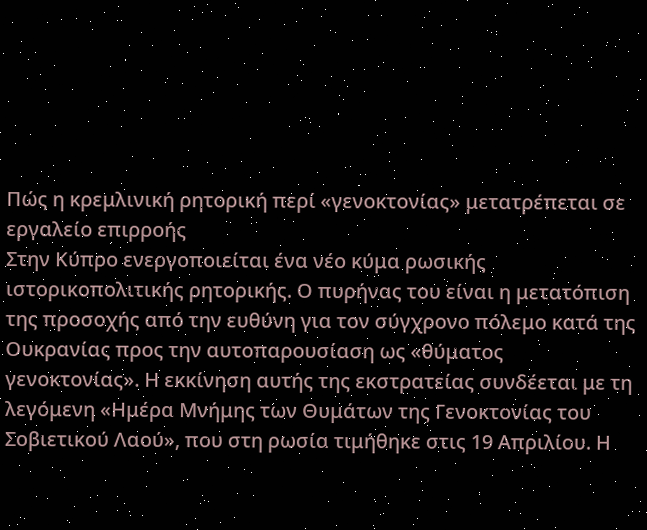Πώς η κρεμλινική ρητορική περί «γενοκτονίας» μετατρέπεται σε εργαλείο επιρροής
Στην Κύπρο ενεργοποιείται ένα νέο κύμα ρωσικής ιστορικοπολιτικής ρητορικής. Ο πυρήνας του είναι η μετατόπιση της προσοχής από την ευθύνη για τον σύγχρονο πόλεμο κατά της Ουκρανίας προς την αυτοπαρουσίαση ως «θύματος γενοκτονίας». Η εκκίνηση αυτής της εκστρατείας συνδέεται με τη λεγόμενη «Ημέρα Μνήμης των Θυμάτων της Γενοκτονίας του Σοβιετικού Λαού», που στη ρωσία τιμήθηκε στις 19 Απριλίου. Η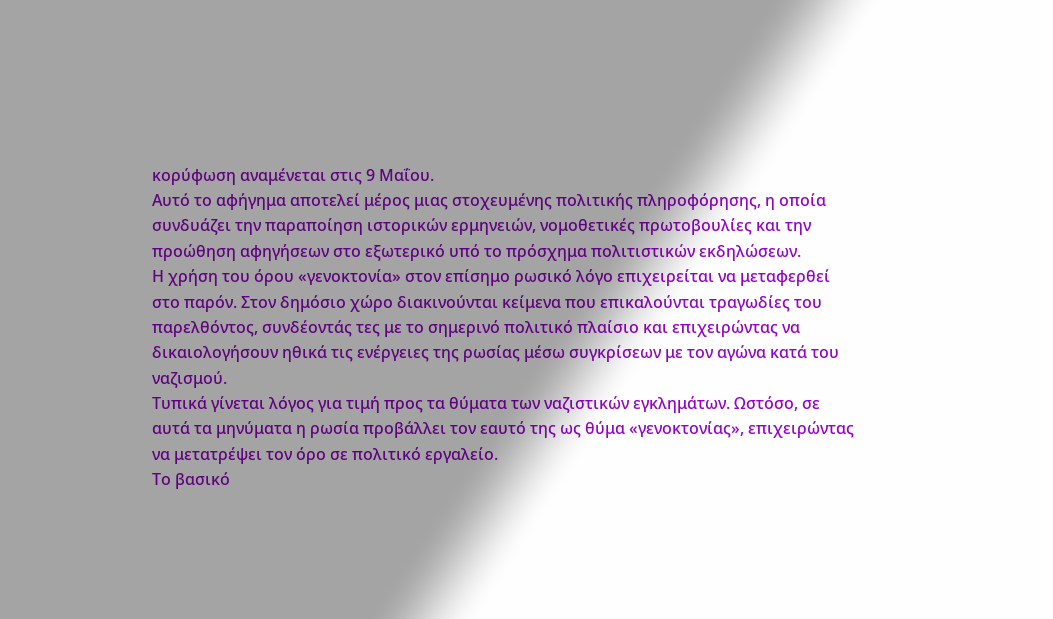κορύφωση αναμένεται στις 9 Μαΐου.
Αυτό το αφήγημα αποτελεί μέρος μιας στοχευμένης πολιτικής πληροφόρησης, η οποία συνδυάζει την παραποίηση ιστορικών ερμηνειών, νομοθετικές πρωτοβουλίες και την προώθηση αφηγήσεων στο εξωτερικό υπό το πρόσχημα πολιτιστικών εκδηλώσεων.
Η χρήση του όρου «γενοκτονία» στον επίσημο ρωσικό λόγο επιχειρείται να μεταφερθεί στο παρόν. Στον δημόσιο χώρο διακινούνται κείμενα που επικαλούνται τραγωδίες του παρελθόντος, συνδέοντάς τες με το σημερινό πολιτικό πλαίσιο και επιχειρώντας να δικαιολογήσουν ηθικά τις ενέργειες της ρωσίας μέσω συγκρίσεων με τον αγώνα κατά του ναζισμού.
Τυπικά γίνεται λόγος για τιμή προς τα θύματα των ναζιστικών εγκλημάτων. Ωστόσο, σε αυτά τα μηνύματα η ρωσία προβάλλει τον εαυτό της ως θύμα «γενοκτονίας», επιχειρώντας να μετατρέψει τον όρο σε πολιτικό εργαλείο.
Το βασικό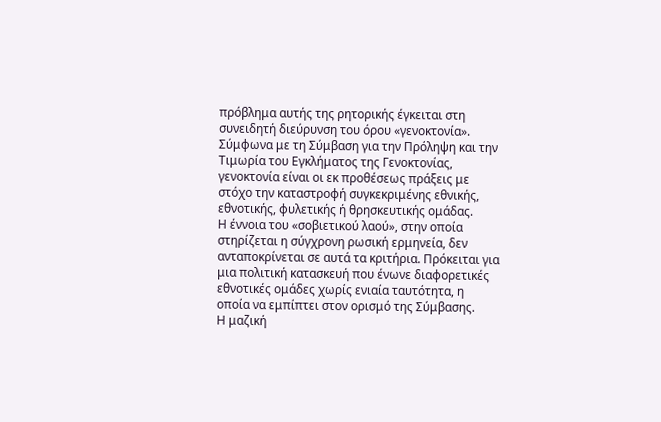πρόβλημα αυτής της ρητορικής έγκειται στη συνειδητή διεύρυνση του όρου «γενοκτονία». Σύμφωνα με τη Σύμβαση για την Πρόληψη και την Τιμωρία του Εγκλήματος της Γενοκτονίας, γενοκτονία είναι οι εκ προθέσεως πράξεις με στόχο την καταστροφή συγκεκριμένης εθνικής, εθνοτικής, φυλετικής ή θρησκευτικής ομάδας.
Η έννοια του «σοβιετικού λαού», στην οποία στηρίζεται η σύγχρονη ρωσική ερμηνεία, δεν ανταποκρίνεται σε αυτά τα κριτήρια. Πρόκειται για μια πολιτική κατασκευή που ένωνε διαφορετικές εθνοτικές ομάδες χωρίς ενιαία ταυτότητα, η οποία να εμπίπτει στον ορισμό της Σύμβασης.
Η μαζική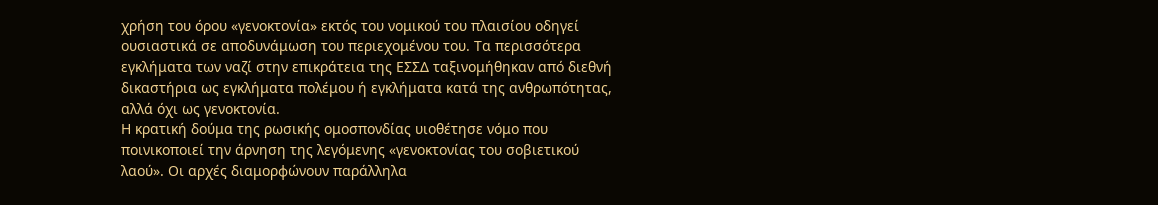χρήση του όρου «γενοκτονία» εκτός του νομικού του πλαισίου οδηγεί ουσιαστικά σε αποδυνάμωση του περιεχομένου του. Τα περισσότερα εγκλήματα των ναζί στην επικράτεια της ΕΣΣΔ ταξινομήθηκαν από διεθνή δικαστήρια ως εγκλήματα πολέμου ή εγκλήματα κατά της ανθρωπότητας, αλλά όχι ως γενοκτονία.
Η κρατική δούμα της ρωσικής ομοσπονδίας υιοθέτησε νόμο που ποινικοποιεί την άρνηση της λεγόμενης «γενοκτονίας του σοβιετικού λαού». Οι αρχές διαμορφώνουν παράλληλα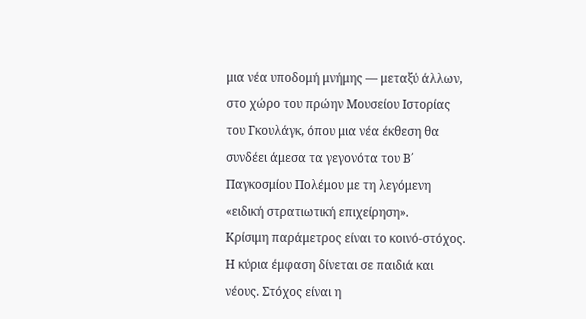μια νέα υποδομή μνήμης — μεταξύ άλλων, στο χώρο του πρώην Μουσείου Ιστορίας του Γκουλάγκ, όπου μια νέα έκθεση θα συνδέει άμεσα τα γεγονότα του Β΄ Παγκοσμίου Πολέμου με τη λεγόμενη «ειδική στρατιωτική επιχείρηση».
Κρίσιμη παράμετρος είναι το κοινό-στόχος. Η κύρια έμφαση δίνεται σε παιδιά και νέους. Στόχος είναι η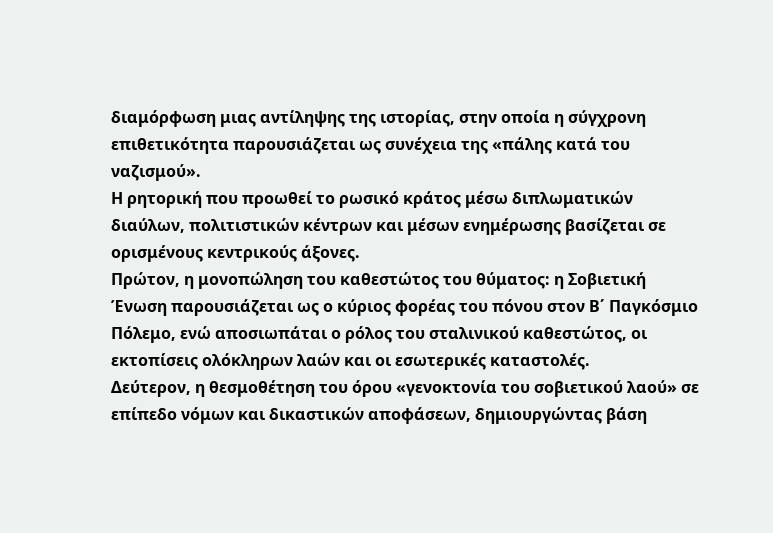διαμόρφωση μιας αντίληψης της ιστορίας, στην οποία η σύγχρονη επιθετικότητα παρουσιάζεται ως συνέχεια της «πάλης κατά του ναζισμού».
Η ρητορική που προωθεί το ρωσικό κράτος μέσω διπλωματικών διαύλων, πολιτιστικών κέντρων και μέσων ενημέρωσης βασίζεται σε ορισμένους κεντρικούς άξονες.
Πρώτον, η μονοπώληση του καθεστώτος του θύματος: η Σοβιετική Ένωση παρουσιάζεται ως ο κύριος φορέας του πόνου στον Β΄ Παγκόσμιο Πόλεμο, ενώ αποσιωπάται ο ρόλος του σταλινικού καθεστώτος, οι εκτοπίσεις ολόκληρων λαών και οι εσωτερικές καταστολές.
Δεύτερον, η θεσμοθέτηση του όρου «γενοκτονία του σοβιετικού λαού» σε επίπεδο νόμων και δικαστικών αποφάσεων, δημιουργώντας βάση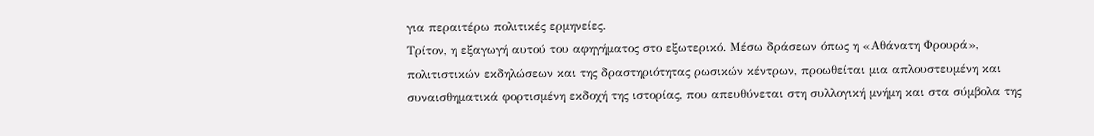για περαιτέρω πολιτικές ερμηνείες.
Τρίτον, η εξαγωγή αυτού του αφηγήματος στο εξωτερικό. Μέσω δράσεων όπως η «Αθάνατη Φρουρά», πολιτιστικών εκδηλώσεων και της δραστηριότητας ρωσικών κέντρων, προωθείται μια απλουστευμένη και συναισθηματικά φορτισμένη εκδοχή της ιστορίας, που απευθύνεται στη συλλογική μνήμη και στα σύμβολα της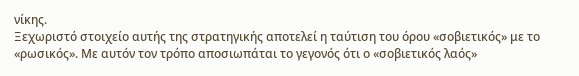νίκης.
Ξεχωριστό στοιχείο αυτής της στρατηγικής αποτελεί η ταύτιση του όρου «σοβιετικός» με το «ρωσικός». Με αυτόν τον τρόπο αποσιωπάται το γεγονός ότι ο «σοβιετικός λαός»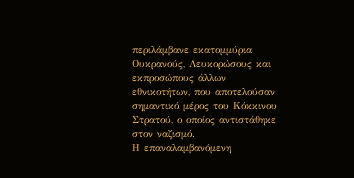περιλάμβανε εκατομμύρια Ουκρανούς, Λευκορώσους και εκπροσώπους άλλων εθνικοτήτων, που αποτελούσαν σημαντικό μέρος του Κόκκινου Στρατού, ο οποίος αντιστάθηκε στον ναζισμό.
Η επαναλαμβανόμενη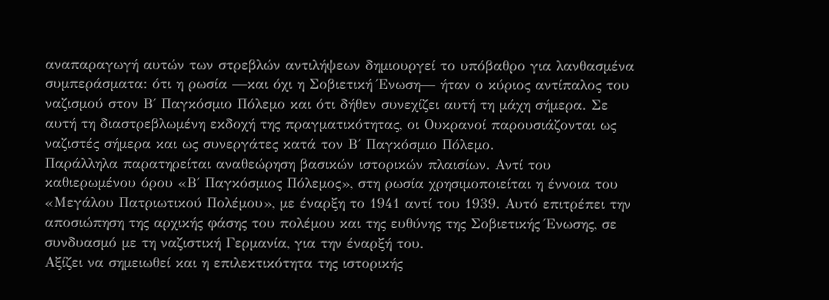αναπαραγωγή αυτών των στρεβλών αντιλήψεων δημιουργεί το υπόβαθρο για λανθασμένα συμπεράσματα: ότι η ρωσία —και όχι η Σοβιετική Ένωση— ήταν ο κύριος αντίπαλος του ναζισμού στον Β΄ Παγκόσμιο Πόλεμο και ότι δήθεν συνεχίζει αυτή τη μάχη σήμερα. Σε αυτή τη διαστρεβλωμένη εκδοχή της πραγματικότητας, οι Ουκρανοί παρουσιάζονται ως ναζιστές σήμερα και ως συνεργάτες κατά τον Β΄ Παγκόσμιο Πόλεμο.
Παράλληλα παρατηρείται αναθεώρηση βασικών ιστορικών πλαισίων. Αντί του καθιερωμένου όρου «Β΄ Παγκόσμιος Πόλεμος», στη ρωσία χρησιμοποιείται η έννοια του «Μεγάλου Πατριωτικού Πολέμου», με έναρξη το 1941 αντί του 1939. Αυτό επιτρέπει την αποσιώπηση της αρχικής φάσης του πολέμου και της ευθύνης της Σοβιετικής Ένωσης, σε συνδυασμό με τη ναζιστική Γερμανία, για την έναρξή του.
Αξίζει να σημειωθεί και η επιλεκτικότητα της ιστορικής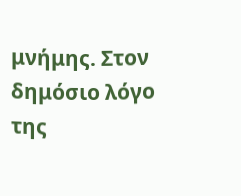μνήμης. Στον δημόσιο λόγο της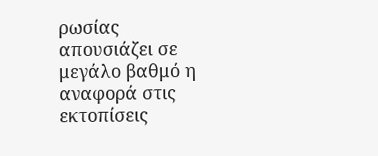ρωσίας απουσιάζει σε μεγάλο βαθμό η αναφορά στις εκτοπίσεις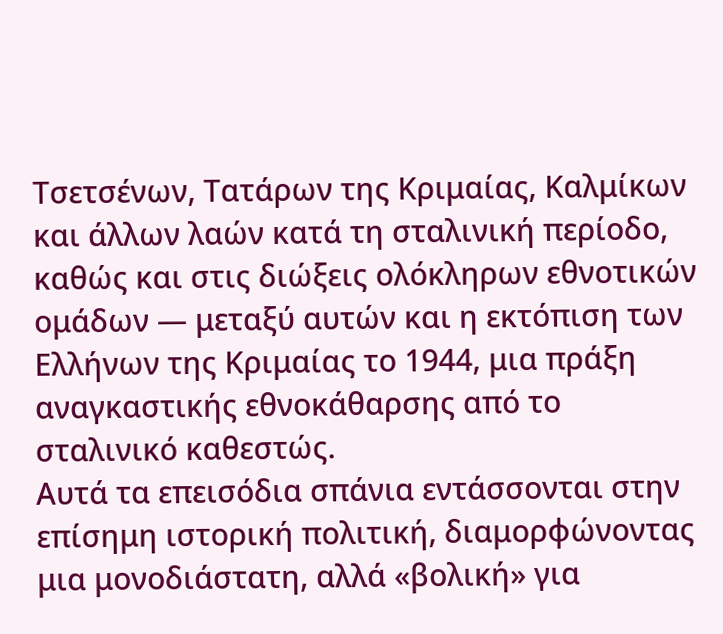Τσετσένων, Τατάρων της Κριμαίας, Καλμίκων και άλλων λαών κατά τη σταλινική περίοδο, καθώς και στις διώξεις ολόκληρων εθνοτικών ομάδων — μεταξύ αυτών και η εκτόπιση των Ελλήνων της Κριμαίας το 1944, μια πράξη αναγκαστικής εθνοκάθαρσης από το σταλινικό καθεστώς.
Αυτά τα επεισόδια σπάνια εντάσσονται στην επίσημη ιστορική πολιτική, διαμορφώνοντας μια μονοδιάστατη, αλλά «βολική» για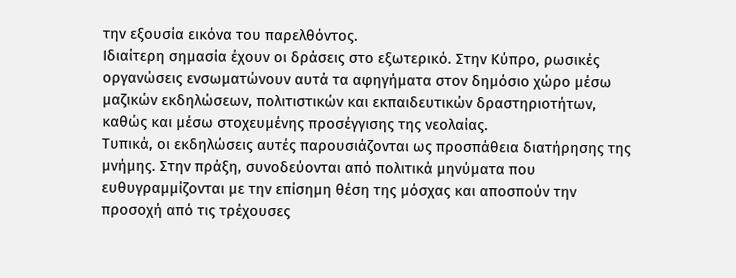την εξουσία εικόνα του παρελθόντος.
Ιδιαίτερη σημασία έχουν οι δράσεις στο εξωτερικό. Στην Κύπρο, ρωσικές οργανώσεις ενσωματώνουν αυτά τα αφηγήματα στον δημόσιο χώρο μέσω μαζικών εκδηλώσεων, πολιτιστικών και εκπαιδευτικών δραστηριοτήτων, καθώς και μέσω στοχευμένης προσέγγισης της νεολαίας.
Τυπικά, οι εκδηλώσεις αυτές παρουσιάζονται ως προσπάθεια διατήρησης της μνήμης. Στην πράξη, συνοδεύονται από πολιτικά μηνύματα που ευθυγραμμίζονται με την επίσημη θέση της μόσχας και αποσπούν την προσοχή από τις τρέχουσες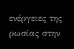ενέργειες της ρωσίας στην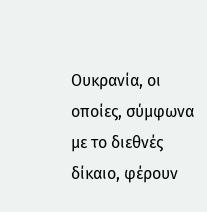Ουκρανία, οι οποίες, σύμφωνα με το διεθνές δίκαιο, φέρουν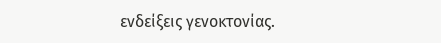ενδείξεις γενοκτονίας.